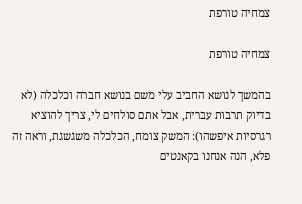צמחיה טורפת

צמחיה טורפת

בהמשך לנושא החביב עלי משם בנושא חברה וכלכלה (לא בדיוק תרבות עברית, אבל אתם סולחים לי, צריך להוציא רגרסיות איפשהו): המשק צומח, הכלכלה משגשגת, וראה זה פלא, הנה אנחנו בקאנטים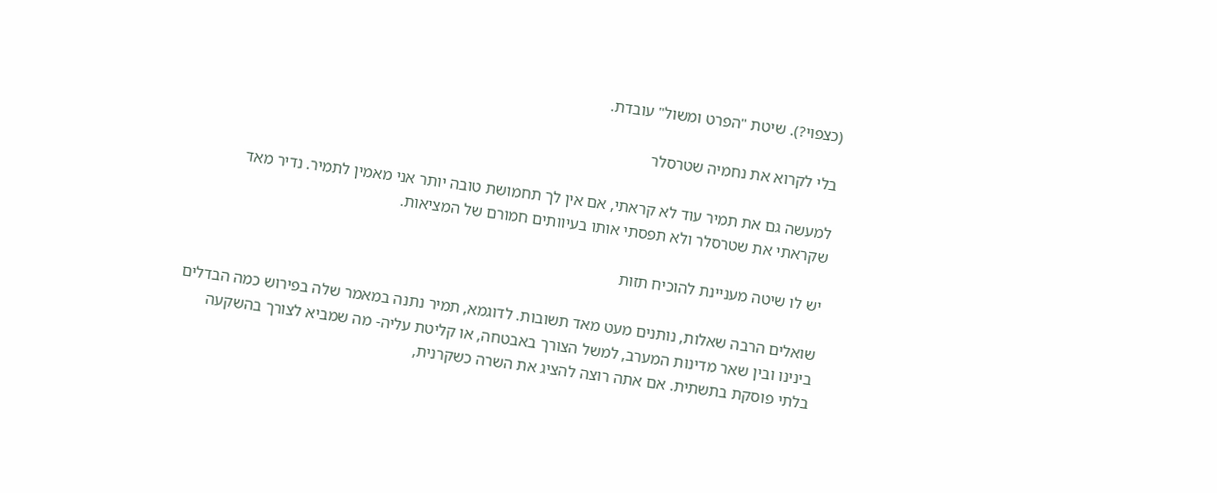(כצפוי?). שיטת "הפרט ומשול" עובדת.

בלי לקרוא את נחמיה שטרסלר

למעשה גם את תמיר עוד לא קראתי, אם אין לך תחמושת טובה יותר אני מאמין לתמיר. נדיר מאד שקראתי את שטרסלר ולא תפסתי אותו בעיוותים חמורם של המציאות.

יש לו שיטה מעניינת להוכיח תזות

שואלים הרבה שאלות, נותנים מעט מאד תשובות. לדוגמא, תמיר נתנה במאמר שלה בפירוש כמה הבדלים בינינו ובין שאר מדינות המערב, למשל הצורך באבטחה, או קליטת עליה- מה שמביא לצורך בהשקעה בלתי פוסקת בתשתית. אם אתה רוצה להציג את השרה כשקרנית,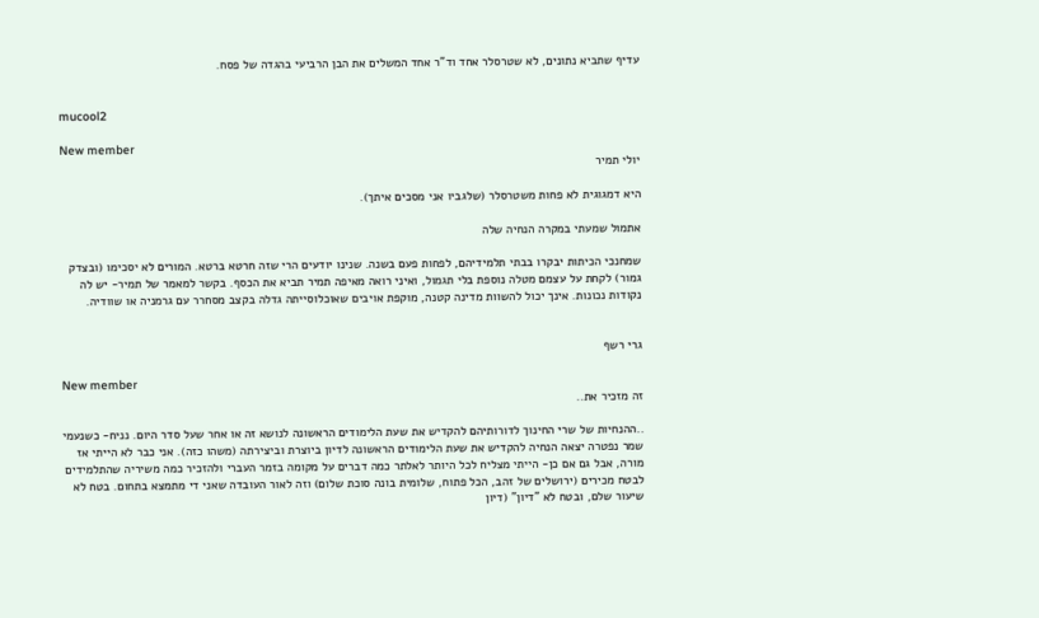עדיף שתביא נתונים, לא שטרסלר אחד וד"ר אחד המשלים את הבן הרביעי בהגדה של פסח.


mucool2

New member
יולי תמיר

היא דמגוגית לא פחות משטרסלר (שלגביו אני מסכים איתך).

אתמול שמעתי במקרה הנחיה שלה

שמחנכי הכיתות יבקרו בבתי תלמידיהם, לפחות פעם בשנה. שנינו יודעים הרי שזה חרטא ברטא. המורים לא יסכימו (ובצדק גמור) לקחת על עצמם מטלה נוספת בלי תגמול, ואיני רואה מאיפה תמיר תביא את הכסף. בקשר למאמר של תמיר- יש לה נקודות נכונות. אינך יכול להשוות מדינה קטנה, מוקפת אויבים שאוכלוסייתה גדלה בקצב מסחרר עם גרמניה או שוודיה.


גרי רשף

New member
זה מזכיר את..

..ההנחיות של שרי החינוך לדורותיהם להקדיש את שעת הלימודים הראשונה לנושא זה או אחר שעל סדר היום. נניח- כשנעמי שמר נפטרה יצאה הנחיה להקדיש את שעת הלימודים הראשונה לדיון ביוצרת וביצירתה (משהו כזה). אני כבר לא הייתי אז מורה, אבל גם אם כן- הייתי מצליח לכל היותר לאלתר כמה דברים על מקומה בזמר העברי ולהזכיר כמה משיריה שהתלמידים לבטח מכירים (ירושלים של זהב, הכל פתוח, שלומית בונה סוכת שלום) וזה לאור העובדה שאני די מתמצא בתחום. בטח לא שיעור שלם, ובטח לא "דיון" (דיון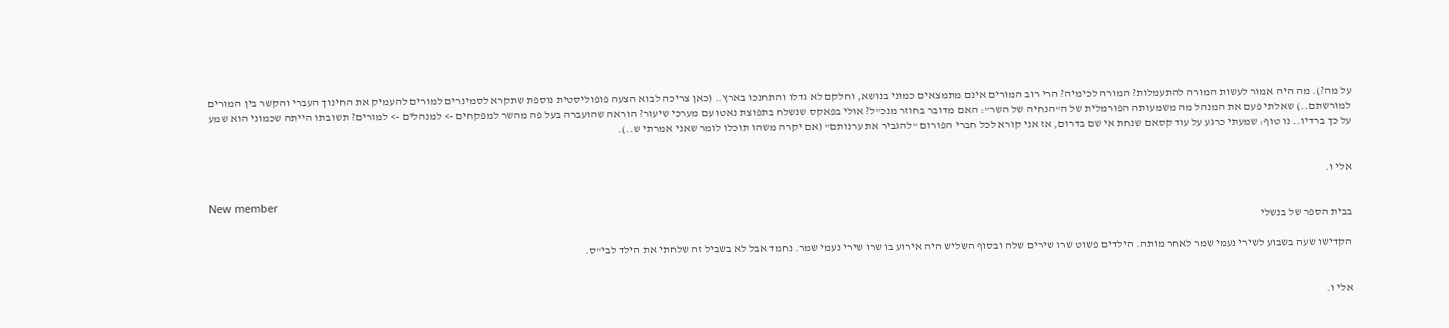על מה?). מה היה אמור לעשות המורה להתעמלות? המורה לכימיה? הרי רוב המורים אינם מתמצאים כמוני בנושא, וחלקם לא גדלו והתחנכו בארץ.. (כאן צריכה לבוא הצעה פופוליסטית נוספת שתקרא לסמינרים למורים להעמיק את החינוך העברי והקשר בין המורים למורשתם..) שאלתי פעם את המנהל מה משמעותה הפורמלית של ה"הנחיה של השר": האם מדובר בחוזר מנכ"ל? אולי בפאקס שנשלח בתפוצת נאטו עם מערכי שיעור? הוראה שהועברה בעל פה מהשר למפקחים -> למנהלים -> למורים? תשובתו הייתה שכמוני הוא שמע על כך ברדיו.. נו טוף: שמעתי כרגע על עוד קסאם שנחת אי שם בדרום, אז אני קורא לכל חברי הפורום "להגביר את ערנותם" (אם יקרה משהו תוכלו לומר שאני אמרתי ש..).


אלי ו.

New member
בבית הספר של בנשלי

הקדישו שעה בשבוע לשירי נעמי שמר לאחר מותה. הילדים פשוט שרו שירים שלה ובסוף השליש היה אירוע בו שרו שירי נעמי שמר. נחמד אבל לא בשביל זה שלחתי את הילד לבי"ס.


אלי ו.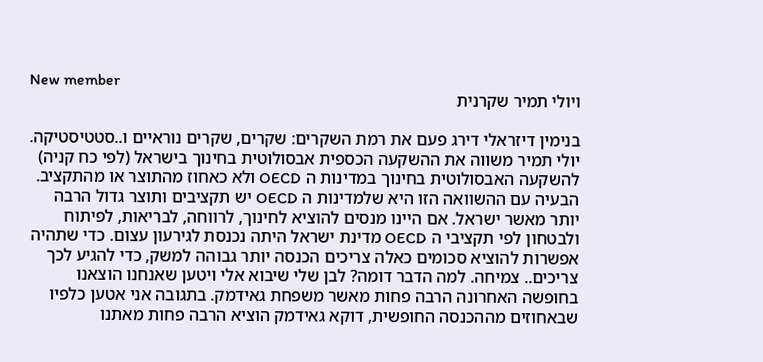New member
ויולי תמיר שקרנית

בנימין דיזראלי דירג פעם את רמת השקרים: שקרים, שקרים נוראיים ו..סטטיסטיקה. יולי תמיר משווה את ההשקעה הכספית אבסולוטית בחינוך בישראל (לפי כח קניה) להשקעה האבסולוטית בחינוך במדינות ה OECD ולא כאחוז מהתוצר או מהתקציב. הבעיה עם ההשוואה הזו היא שלמדינות ה OECD יש תקציבים ותוצר גדול הרבה יותר מאשר ישראל. אם היינו מנסים להוציא לחינוך, לרווחה, לבריאות, לפיתוח ולבטחון לפי תקציבי ה OECD מדינת ישראל היתה נכנסת לגירעון עצום. כדי שתהיה אפשרות להוציא סכומים כאלה צריכים הכנסה יותר גבוהה למשק, כדי להגיע לכך צריכים.. צמיחה. למה הדבר דומה? לבן שלי שיבוא אלי ויטען שאנחנו הוצאנו בחופשה האחרונה הרבה פחות מאשר משפחת גאידמק. בתגובה אני אטען כלפיו שבאחוזים מההכנסה החופשית, דוקא גאידמק הוציא הרבה פחות מאתנו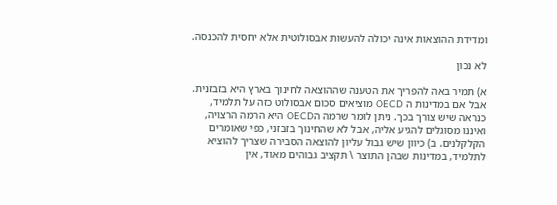ומדידת ההוצאות אינה יכולה להעשות אבסולוטית אלא יחסית להכנסה.

לא נכון

א) תמיר באה להפריך את הטענה שההוצאה לחינוך בארץ היא בזבזנית. אבל אם במדינות ה OECD מוציאים סכום אבסולוט כזה על תלמיד, כנראה שיש צורך בכך. ניתן לומר שרמה הOECD היא הרמה הרצויה, ואיננו מסוגלים להגיע אליה, אבל לא שהחינוך בזבזני, כפי שאומרים הקלקלנים. ב) כיוון שיש גבול עליון להוצאה הסבירה שצריך להוציא לתלמיד, במדינות שבהן התוצר \ תקציב גבוהים מאוד, אין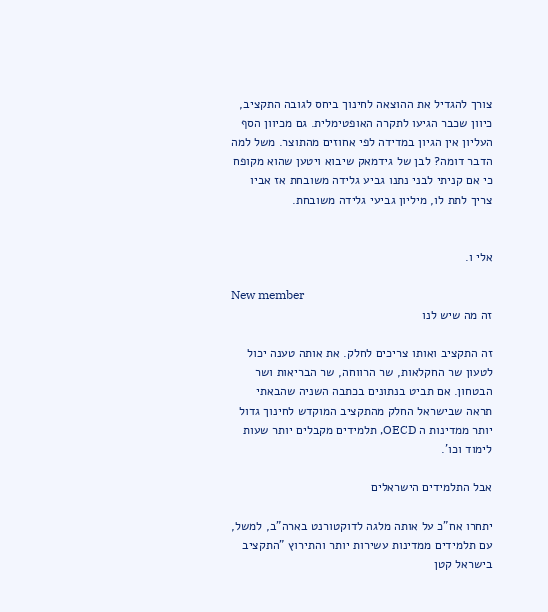צורך להגדיל את ההוצאה לחינוך ביחס לגובה התקציב, כיוון שכבר הגיעו לתקרה האופטימלית. גם מכיוון הסף העליון אין הגיון במדידה לפי אחוזים מהתוצר. משל למה הדבר דומה? לבן של גידמאק שיבוא ויטען שהוא מקופח כי אם קניתי לבני נתנו גביע גלידה משובחת אז אביו צריך לתת לו, מיליון גביעי גלידה משובחת.


אלי ו.

New member
זה מה שיש לנו

זה התקציב ואותו צריכים לחלק. את אותה טענה יכול לטעון שר החקלאות, שר הרווחה, שר הבריאות ושר הבטחון. אם תביט בנתונים בכתבה השניה שהבאתי תראה שבישראל החלק מהתקציב המוקדש לחינוך גדול יותר ממדינות ה OECD, תלמידים מקבלים יותר שעות לימוד וכו'.

אבל התלמידים הישראלים

יתחרו אח"כ על אותה מלגה לדוקטורנט בארה"ב, למשל, עם תלמידים ממדינות עשירות יותר והתירוץ "התקציב בישראל קטן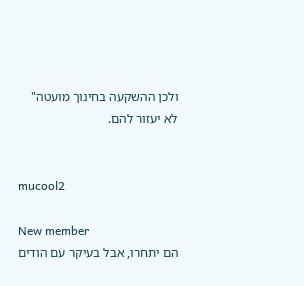ולכן ההשקעה בחינוך מועטה" לא יעזור להם.


mucool2

New member
הם יתחרו, אבל בעיקר עם הודים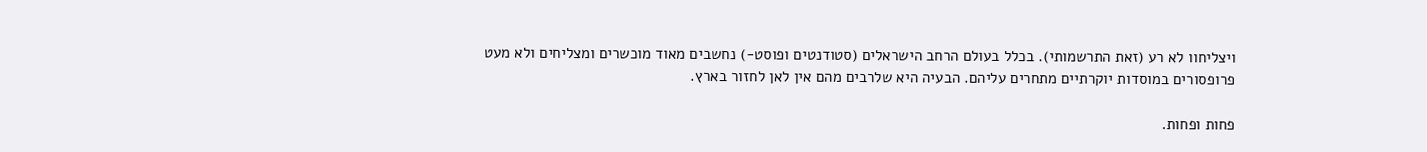ויצליחוו לא רע (זאת התרשמותי). בכלל בעולם הרחב הישראלים (סטודנטים ופוסט-) נחשבים מאוד מוכשרים ומצליחים ולא מעט פרופסורים במוסדות יוקרתיים מתחרים עליהם. הבעיה היא שלרבים מהם אין לאן לחזור בארץ.

פחות ופחות.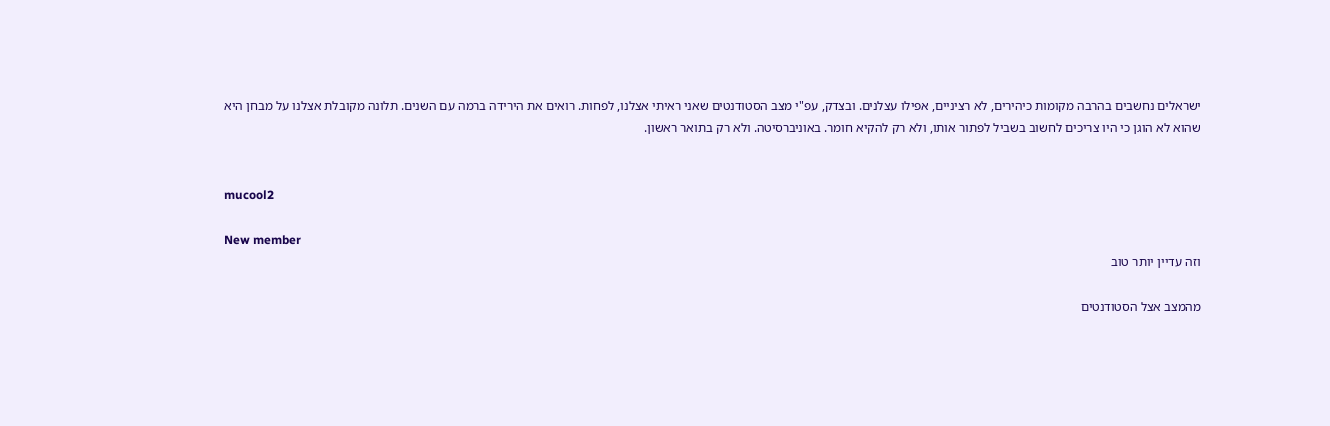ישראלים נחשבים בהרבה מקומות כיהירים, לא רציניים, אפילו עצלנים. ובצדק, עפ"י מצב הסטודנטים שאני ראיתי אצלנו, לפחות. רואים את הירידה ברמה עם השנים. תלונה מקובלת אצלנו על מבחן היא שהוא לא הוגן כי היו צריכים לחשוב בשביל לפתור אותו, ולא רק להקיא חומר. באוניברסיטה. ולא רק בתואר ראשון.


mucool2

New member
וזה עדיין יותר טוב

מהמצב אצל הסטודנטים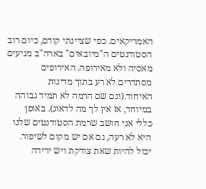האמריקאים. כפי שציינתי קודם, כיום רוב הסטודנטים ה"מיובאים" בארה"ב מגיעים מאסיה ולא מאירופה. האירופים מסתדרים לא רע בתוך מדינות האיחוד.(וגם שם הרמה לא תמיד גבוהה במיוחד, אז אין לך מה לדאוג). באופן כללי אני חושב שרמת הסטודנטים שלנו היא לא רעה, גם אם יש מקום לשיפור. יכול להיות שאת צודקת ויש ירידה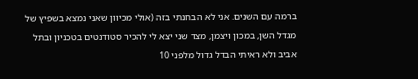ברמה עם השנים. אני לא הבחנתי בזה (אולי מכיוון שאני נמצא בשפיץ של מגדל השן, במכון ויצמן, מצד שני יצא לי להכיר סטודנטים בטכניון ובתל אביב ולא ראיתי הבדל גדול מלפני 10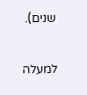שנים).

למעלה